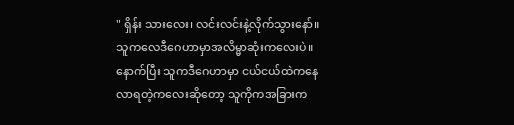" ရှိန်း သားလေး၊ လင်းလင်းနဲ့လိုက်သွားနော်။ သူကလေဒီဂေဟာမှာအလိမ္မာဆုံးကလေးပဲ။ နောက်ပြီး သူကဒီဂေဟာမှာ ငယ်ငယ်ထဲကနေလာရတဲ့ကလေးဆိုတော့ သူကိုကအခြားက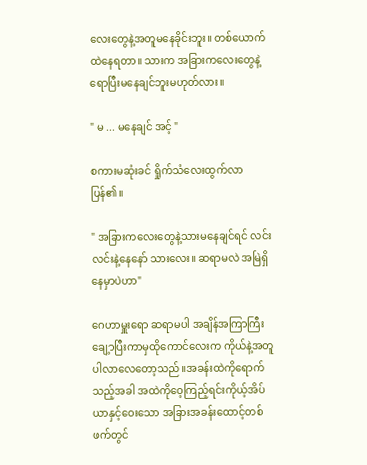လေးတွေနဲ့အတူမနေခိုင်းဘူး။ တစ်ယောက်ထဲနေရတာ။ သားက အခြားကလေးတွေနဲ့ ရောပြီးမနေချင်ဘူးမဟုတ်လား။

" မ ... မနေချင် အင့် "

စကားမဆုံးခင် ရှိုက်သံလေးထွက်လာပြန်၏။

" အခြားကလေးတွေနဲ့သားမနေချင်ရင် လင်းလင်းနဲ့နေနော် သားလေး။ ဆရာမလဲ အမြဲရှိနေမှာပဲဟာ"

ဂေဟာမှူးရော ဆရာမပါ အချိန်အကြာကြီးချေ့ာပြီးကာမှထိုကောင်လေးက ကိုယ်နဲ့အတူပါလာလေတော့သည်။အခန်းထဲကိုရောက်သည့်အခါ အထဲကိုဝေ့ကြည့်ရင်းကိုယ့်အိပ်ယာနှင့်ဝေးသော အခြားအခန်းထောင့်တစ်ဖက်တွင်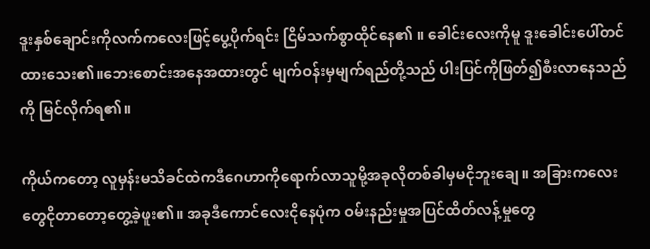ဒူးနှစ်ချောင်းကိုလက်ကလေးဖြင့်ပွေ့ပိုက်ရင်း ငြိမ်သက်စွာထိုင်နေ၏ ။ ခေါင်းလေးကိုမူ ဒူးခေါင်းပေါ်တင်ထားသေး၏။ဘေးစောင်းအနေအထားတွင် မျက်ဝန်းမှမျက်ရည်တို့သည် ပါးပြင်ကိုဖြတ်၍စီးလာနေသည်ကို မြင်လိုက်ရ၏။

ကိုယ်ကတော့ လူမှန်းမသိခင်ထဲကဒီဂေဟာကိုရောက်လာသူမို့အခုလိုတစ်ခါမှမငိုဘူးချေ။ အခြားကလေးတွေငိုတာတော့တွေ့ခဲ့ဖူး၏။ အခုဒီကောင်လေးငိုနေပုံက ဝမ်းနည်းမှုအပြင်ထိတ်လန့်မှုတွေ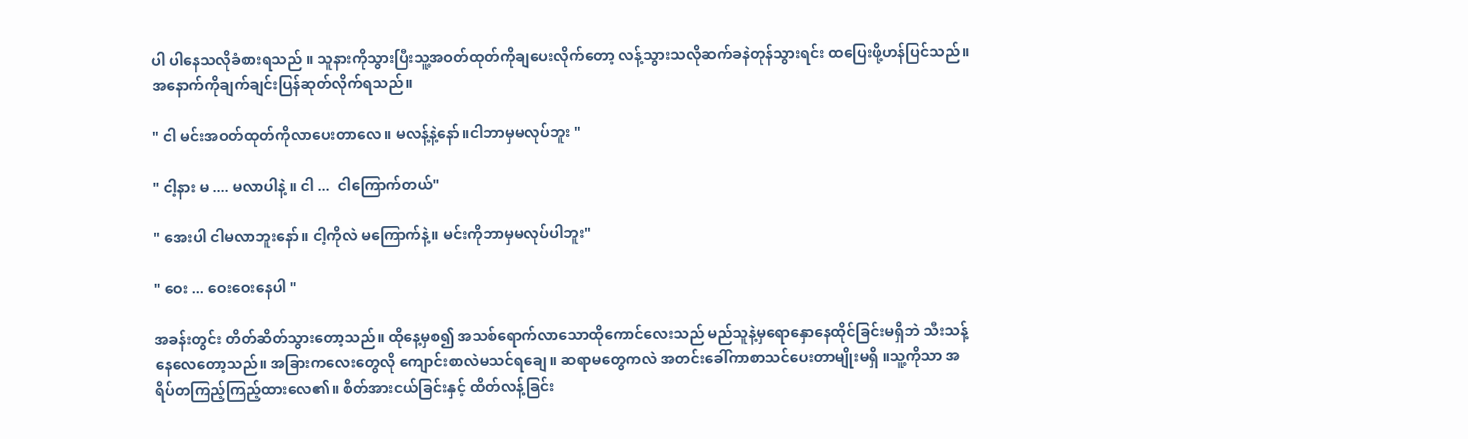ပါ ပါနေသလိုခံစားရသည် ။ သူနားကိုသွားပြီးသူ့အဝတ်ထုတ်ကိုချပေးလိုက်တော့ လန့်သွားသလိုဆက်ခနဲတုန်သွားရင်း ထပြေးဖို့ဟန်ပြင်သည်။ အနောက်ကိုချက်ချင်းပြန်ဆုတ်လိုက်ရသည်။

" ငါ မင်းအဝတ်ထုတ်ကိုလာပေးတာလေ။ မလန့်နဲ့နော်။ငါဘာမှမလုပ်ဘူး "

" ငါ့နား မ .... မလာပါနဲ့ ။ ငါ ...  ငါကြောက်တယ်"

" အေးပါ ငါမလာဘူးနော်။ ငါ့ကိုလဲ မကြောက်နဲ့။ မင်းကိုဘာမှမလုပ်ပါဘူး"

" ဝေး ... ဝေးဝေးနေပါ "

အခန်းတွင်း တိတ်ဆိတ်သွားတော့သည်။ ထိုနေ့မှစ၍ အသစ်ရောက်လာသောထိုကောင်လေးသည် မည်သူနဲ့မှရောနှောနေထိုင်ခြင်းမရှိဘဲ သီးသန့်နေလေတော့သည်။ အခြားကလေးတွေလို ကျောင်းစာလဲမသင်ရချေ။ ဆရာမတွေကလဲ အတင်းခေါ်ကာစာသင်ပေးတာမျိုးမရှိ ။သူ့ကိုသာ အရိပ်တကြည့်ကြည့်ထားလေ၏။ စိတ်အားငယ်ခြင်းနှင့် ထိတ်လန့်ခြင်း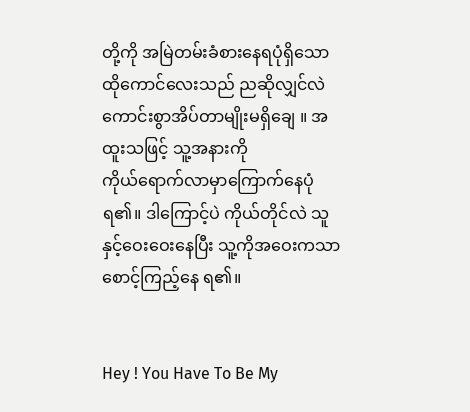တို့ကို အမြဲတမ်းခံစားနေရပုံရှိသောထိုကောင်လေးသည် ညဆိုလျှင်လဲကောင်းစွာအိပ်တာမျိုးမရှိချေ ။ အထူးသဖြင့် သူ့အနားကို
ကိုယ်ရောက်လာမှာကြောက်နေပုံရ၏။ ဒါကြောင့်ပဲ ကိုယ်တိုင်လဲ သူနှင့်ဝေးဝေးနေပြီး သူ့ကိုအဝေးကသာစောင့်ကြည့်နေ ရ၏။


Hey ! You Have To Be My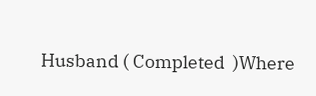Husband ( Completed  )Where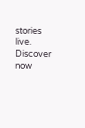stories live. Discover now